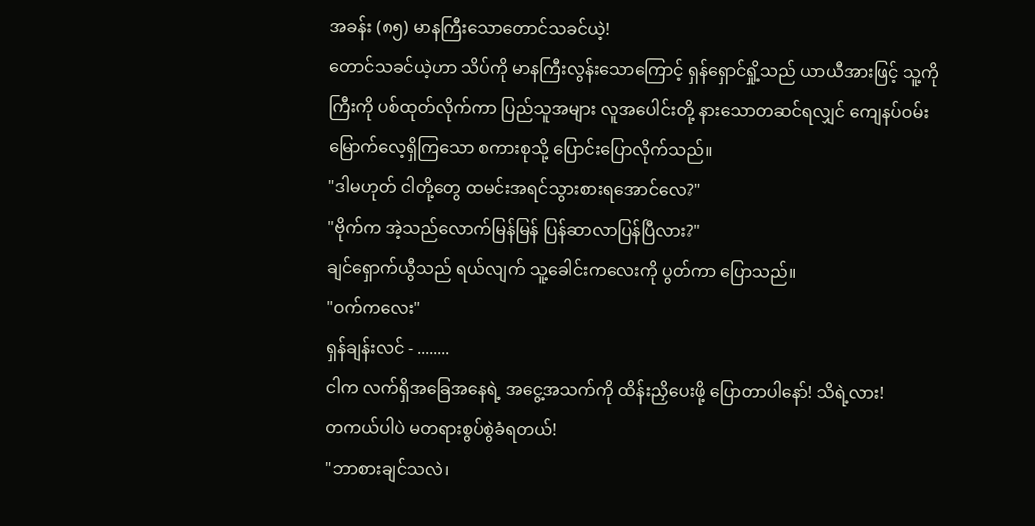အခန်း (၈၅) မာနကြီးသောတောင်သခင်ယဲ့!
တောင်သခင်ယဲ့ဟာ သိပ်ကို မာနကြီးလွန်းသောကြောင့် ရှန်ရှောင်ရှို့သည် ယာယီအားဖြင့် သူ့ကိုကြီးကို ပစ်ထုတ်လိုက်ကာ ပြည်သူအများ လူအပေါင်းတို့ နားသောတဆင်ရလျှင် ကျေနပ်ဝမ်းမြောက်လေ့ရှိကြသော စကားစုသို့ ပြောင်းပြောလိုက်သည်။
"ဒါမဟုတ် ငါတို့တွေ ထမင်းအရင်သွားစားရအောင်လေ?"
"ဗိုက်က အဲ့သည်လောက်မြန်မြန် ပြန်ဆာလာပြန်ပြီလား?"
ချင်ရှောက်ယွီသည် ရယ်လျက် သူ့ခေါင်းကလေးကို ပွတ်ကာ ပြောသည်။
"ဝက်ကလေး"
ရှန်ချန်းလင် - ........
ငါက လက်ရှိအခြေအနေရဲ့ အငွေ့အသက်ကို ထိန်းညှိပေးဖို့ ပြောတာပါနော်! သိရဲ့လား!
တကယ်ပါပဲ မတရားစွပ်စွဲခံရတယ်!
"ဘာစားချင်သလဲ၊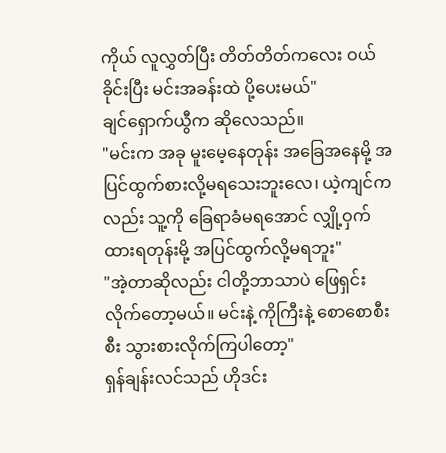ကိုယ် လူလွှတ်ပြီး တိတ်တိတ်ကလေး ဝယ်ခိုင်းပြီး မင်းအခန်းထဲ ပို့ပေးမယ်"
ချင်ရှောက်ယွီက ဆိုလေသည်။
"မင်းက အခု မူးမေ့နေတုန်း အခြေအနေမို့ အပြင်ထွက်စားလို့မရသေးဘူးလေ၊ ယဲ့ကျင်ကလည်း သူ့ကို ခြေရာခံမရအောင် လျှို့ဝှက်ထားရတုန်းမို့ အပြင်ထွက်လို့မရဘူး"
"အဲ့တာဆိုလည်း ငါတို့ဘာသာပဲ ဖြေရှင်းလိုက်တော့မယ်။ မင်းနဲ့ ကိုကြီးနဲ့ စောစောစီးစီး သွားစားလိုက်ကြပါတော့"
ရှန်ချန်းလင်သည် ဟိုဒင်း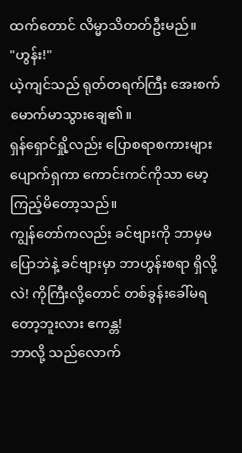ထက်တောင် လိမ္မာသိတတ်ဦးမည်။
"ဟွန်း!"
ယဲ့ကျင်သည် ရုတ်တရက်ကြီး အေးစက်မောက်မာသွားချေ၏။
ရှန်ရှောင်ရှို့လည်း ပြောစရာစကားများ ပျောက်ရှကာ ကောင်းကင်ကိုသာ မော့ကြည့်မိတော့သည်။
ကျွန်တော်ကလည်း ခင်ဗျားကို ဘာမှမပြောဘဲနဲ့ ခင်ဗျားမှာ ဘာဟွန်းစရာ ရှိလို့လဲ! ကိုကြီးလို့တောင် တစ်ခွန်းခေါ်မရတော့ဘူးလား ဧကန္တ!
ဘာလို့ သည်လောက်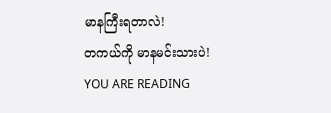မာနကြီးရတာလဲ!
တကယ်ကို မာနမင်းသားပဲ!
YOU ARE READING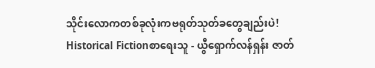သိုင်းလောကတစ်ခုလုံးကဗရုတ်သုတ်ခတွေချည်းပဲ!
Historical Fictionစာရေးသူ - ယွီရှောက်လန်ရှန်း ဇာတ်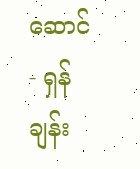ဆောင် - ရှန်ချန်း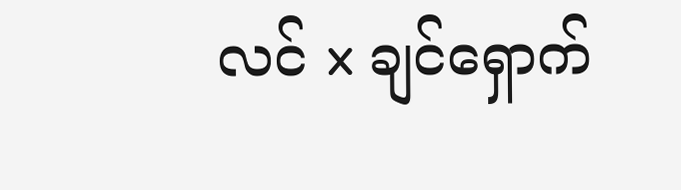လင် x ချင်ရှောက်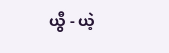ယွီ - ယဲ့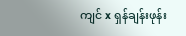ကျင် x ရှန်ချန်းဖုန်း